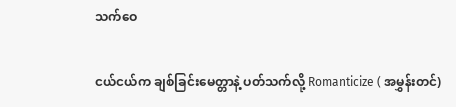သက်ဝေ

ငယ်ငယ်က ချစ်ခြင်းမေတ္တာနဲ့ ပတ်သက်လို့ Romanticize ( အမွှန်းတင်)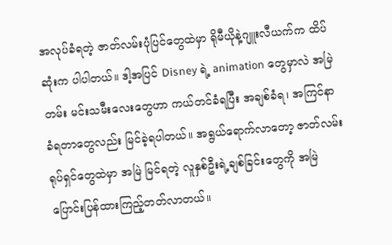အလုပ်ခံရတဲ့ ဇာတ်လမ်းပုံပြင်တွေထဲမှာ ရိုမီယိုနဲ့ဂျူးလီယက်က ထိပ်ဆုံးက ပါပါတယ်။ ဒါ့အပြင် Disney ရဲ့ animation တွေမှာလဲ အမြဲတမ်း မင်းသမီးလေးတွေဟာ ကယ်တင်ခံရပြီး အချစ်ခံရ၊ အကြင်နာ ခံရတာတွေလည်း မြင်ခဲ့ရပါတယ်။ အရွယ်ရောက်လာတော့ ဇာတ်လမ်းရုပ်ရှင်တွေထဲမှာ အမြဲ မြင်ရတဲ့ လူနှစ်ဦးရဲ့ချစ်ခြင်းတွေကို အမြဲပြောင်းပြန်ထားကြည့်တတ်လာတယ်။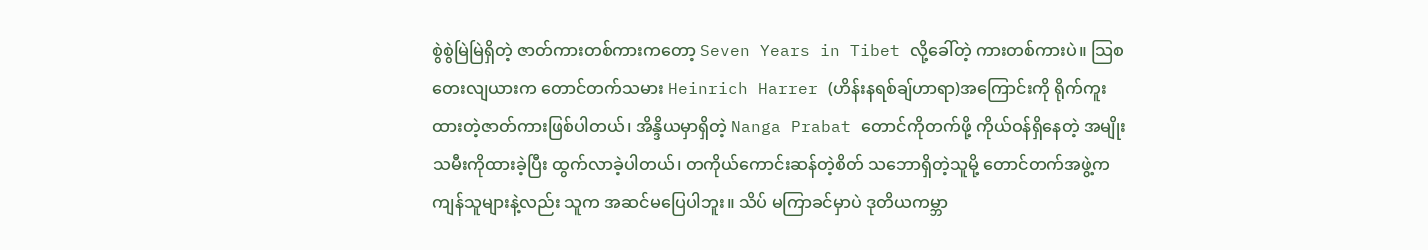စွဲစွဲမြဲမြဲရှိတဲ့ ဇာတ်ကားတစ်ကားကတော့ Seven Years in Tibet လို့ခေါ်တဲ့ ကားတစ်ကားပဲ။ သြစတေးလျယားက တောင်တက်သမား Heinrich Harrer (ဟိန်းနရစ်ချ်ဟာရာ)အကြောင်းကို ရိုက်ကူးထားတဲ့ဇာတ်ကားဖြစ်ပါတယ်၊ အိန္ဒိယမှာရှိတဲ့ Nanga Prabat တောင်ကိုတက်ဖို့ ကိုယ်ဝန်ရှိနေတဲ့ အမျိုးသမီးကိုထားခဲ့ပြီး ထွက်လာခဲ့ပါတယ်၊ တကိုယ်ကောင်းဆန်တဲ့စိတ် သဘောရှိတဲ့သူမို့ တောင်တက်အဖွဲ့ကကျန်သူများနဲ့လည်း သူက အဆင်မပြေပါဘူး။ သိပ် မကြာခင်မှာပဲ ဒုတိယကမ္ဘာ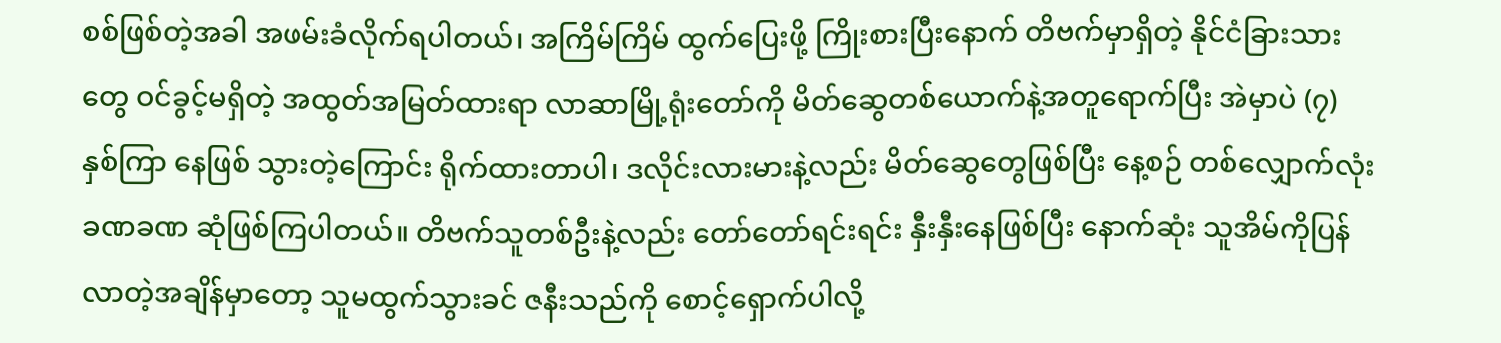စစ်ဖြစ်တဲ့အခါ အဖမ်းခံလိုက်ရပါတယ်၊ အကြိမ်ကြိမ် ထွက်ပြေးဖို့ ကြိုးစားပြီးနောက် တိဗက်မှာရှိတဲ့ နိုင်ငံခြားသားတွေ ဝင်ခွင့်မရှိတဲ့ အထွတ်အမြတ်ထားရာ လာဆာမြို့ရုံးတော်ကို မိတ်ဆွေတစ်ယောက်နဲ့အတူရောက်ပြီး အဲမှာပဲ (၇) နှစ်ကြာ နေဖြစ် သွားတဲ့ကြောင်း ရိုက်ထားတာပါ၊ ဒလိုင်းလားမားနဲ့လည်း မိတ်ဆွေတွေဖြစ်ပြီး နေ့စဉ် တစ်လျှောက်လုံး ခဏခဏ ဆုံဖြစ်ကြပါတယ်။ တိဗက်သူတစ်ဦးနဲ့လည်း တော်တော်ရင်းရင်း နှီးနှီးနေဖြစ်ပြီး နောက်ဆုံး သူအိမ်ကိုပြန်လာတဲ့အချိန်မှာတော့ သူမထွက်သွားခင် ဇနီးသည်ကို စောင့်ရှောက်ပါလို့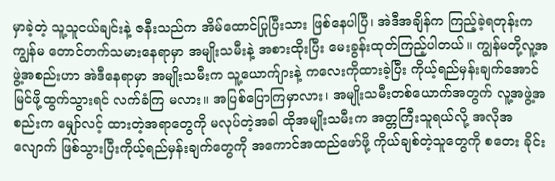မှာခဲ့တဲ့ သူ့သူငယ်ချင်းနဲ့ ဇနီးသည်က အိမ်ထောင်ပြုပြီးသား ဖြစ်နေပါပြီ၊ အဲဒီအချိန်က ကြည့်ခဲ့ရတုန်းက ကျွန်မ တောင်တက်သမားနေရာမှာ အမျိုးသမီးနဲ့ အစားထိုးပြီး မေးခွန်းထုတ်ကြည့်ပါတယ်။ ကျွန်မတို့လူ့အဖွဲ့အစည်းဟာ အဲဒီနေရာမှာ အမျိုးသမီးက သူ့ယောက်ျားနဲ့ ကလေးကိုထားခဲ့ပြီး ကိုယ့်ရည်မှန်းချက်အောင်မြင်ဖို့ထွက်သွားရင် လက်ခံကြ မလား။ အပြစ်ပြောကြမှာလား၊ အမျိုးသမီးတစ်ယောက်အတွက် လူ့အဖွဲ့အစည်းက မျှော်လင့် ထားတဲ့အရာတွေကို မလုပ်တဲ့အခါ ထိုအမျိုးသမီးက အတ္တကြီးသူရယ်လို့ အလိုအလျောက် ဖြစ်သွားပြီးကိုယ့်ရည်မှန်းချက်တွေကို အကောင်အထည်ဖော်ဖို့ ကိုယ်ချစ်တဲ့သူတွေကို စတေး ခိုင်း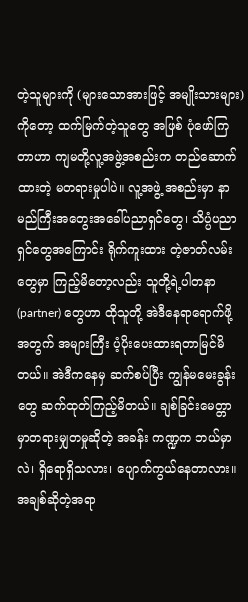တဲ့သူများကို (များသောအားဖြင့် အမျိုးသားများ) ကိုတော့ ထက်မြက်တဲ့သူတွေ အဖြစ် ပုံဖော်ကြတာဟာ ကျမတို့လူ့အဖွဲ့အစည်းက တည်ဆောက်ထားတဲ့ မတရားမှုပါပဲ။ လူ့အဖွဲ့ အစည်းမှာ နာမည်ကြီးအတွေးအခေါ်ပညာရှင်တွေ၊ သိပ္ပံပညာရှင်တွေအကြောင်း ရိုက်ကူးထား တဲ့ဇာတ်လမ်းတွေမှာ ကြည့်မိတော့လည်း သူတို့ရဲ့ပါတနာ (partner) တွေဟာ ထိုသူတို့ အဲဒီနေရာရောက်ဖို့အတွက် အများကြီး ပံ့ပိုးပေးထားရတာမြင်မိတယ်။ အဲဒီကနေမှ ဆက်စပ်ပြီး ကျွန်မမေးခွန်းတွေ ဆက်ထုတ်ကြည့်မိတယ်။ ချစ်ခြင်းမေတ္တာမှာတရားမျှတမှုဆိုတဲ့ အခန်း ကဏ္ဍက ဘယ်မှာလဲ၊ ရှိရောရှိသလား၊ ပျောက်ကွယ်နေတာလား။ အချစ်ဆိုတဲ့အရာ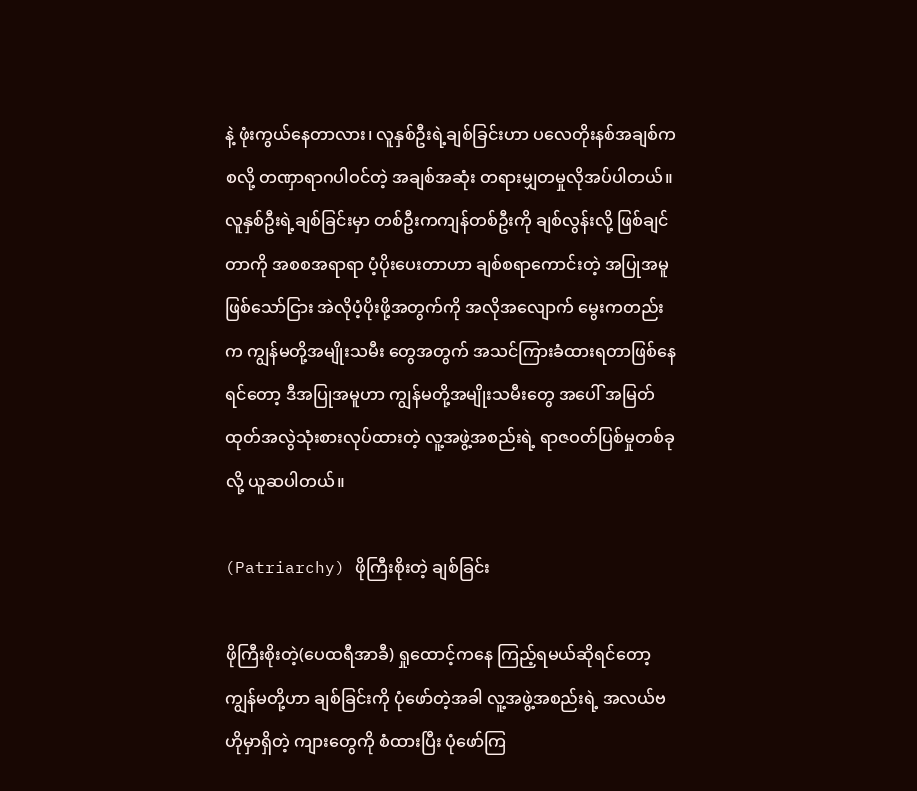နဲ့ ဖုံးကွယ်နေတာလား၊ လူနှစ်ဦးရဲ့ချစ်ခြင်းဟာ ပလေတိုးနစ်အချစ်ကစလို့ တဏှာရာဂပါဝင်တဲ့ အချစ်အဆုံး တရားမျှတမှုလိုအပ်ပါတယ်။ လူနှစ်ဦးရဲ့ချစ်ခြင်းမှာ တစ်ဦးကကျန်တစ်ဦးကို ချစ်လွန်းလို့ ဖြစ်ချင်တာကို အစစအရာရာ ပံ့ပိုးပေးတာဟာ ချစ်စရာကောင်းတဲ့ အပြုအမူ ဖြစ်သော်ငြား အဲလိုပံ့ပိုးဖို့အတွက်ကို အလိုအလျောက် မွေးကတည်းက ကျွန်မတို့အမျိုးသမီး တွေအတွက် အသင်ကြားခံထားရတာဖြစ်နေရင်တော့ ဒီအပြုအမူဟာ ကျွန်မတို့အမျိုးသမီးတွေ အပေါ် အမြတ်ထုတ်အလွဲသုံးစားလုပ်ထားတဲ့ လူ့အဖွဲ့အစည်းရဲ့ ရာဇဝတ်ပြစ်မှုတစ်ခုလို့ ယူဆပါတယ်။

(Patriarchy) ဖိုကြီးစိုးတဲ့ ချစ်ခြင်း

ဖိုကြီးစိုးတဲ့(ပေထရီအာခီ) ရှုထောင့်ကနေ ကြည့်ရမယ်ဆိုရင်တော့ ကျွန်မတို့ဟာ ချစ်ခြင်းကို ပုံဖော်တဲ့အခါ လူ့အဖွဲ့အစည်းရဲ့ အလယ်ဗဟိုမှာရှိတဲ့ ကျားတွေကို စံထားပြီး ပုံဖော်ကြ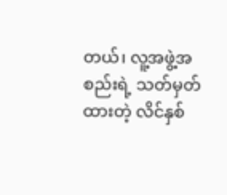တယ်၊ လူ့အဖွဲ့အစည်းရဲ့ သတ်မှတ်ထားတဲ့ လိင်နှစ်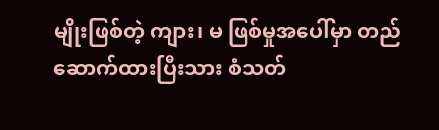မျိုးဖြစ်တဲ့ ကျား၊ မ ဖြစ်မှုအပေါ်မှာ တည်ဆောက်ထားပြီးသား စံသတ်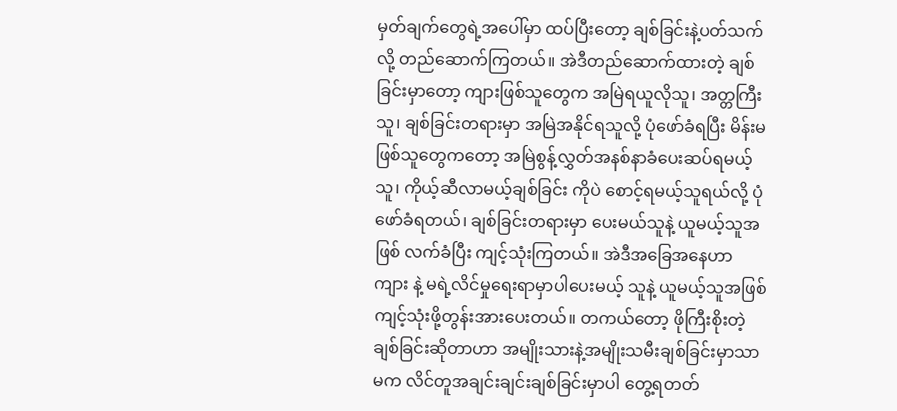မှတ်ချက်တွေရဲ့အပေါ်မှာ ထပ်ပြီးတော့ ချစ်ခြင်းနဲ့ပတ်သက် လို့ တည်ဆောက်ကြတယ်။ အဲဒီတည်ဆောက်ထားတဲ့ ချစ်ခြင်းမှာတော့ ကျားဖြစ်သူတွေက အမြဲရယူလိုသူ၊ အတ္တကြီးသူ၊ ချစ်ခြင်းတရားမှာ အမြဲအနိုင်ရသူလို့ ပုံဖော်ခံရပြီး မိန်းမဖြစ်သူတွေကတော့ အမြဲစွန့်လွှတ်အနစ်နာခံပေးဆပ်ရမယ့်သူ၊ ကိုယ့်ဆီလာမယ့်ချစ်ခြင်း ကိုပဲ စောင့်ရမယ့်သူရယ်လို့ ပုံဖော်ခံရတယ်၊ ချစ်ခြင်းတရားမှာ ပေးမယ်သူနဲ့ ယူမယ့်သူအဖြစ် လက်ခံပြီး ကျင့်သုံးကြတယ်။ အဲဒီအခြေအနေဟာ ကျား နဲ့ မရဲ့လိင်မှုရေးရာမှာပါပေးမယ့် သူနဲ့ ယူမယ့်သူအဖြစ်ကျင့်သုံးဖို့တွန်းအားပေးတယ်။ တကယ်တော့ ဖိုကြီးစိုးတဲ့ချစ်ခြင်းဆိုတာဟာ အမျိုးသားနဲ့အမျိုးသမီးချစ်ခြင်းမှာသာမက လိင်တူအချင်းချင်းချစ်ခြင်းမှာပါ တွေ့ရတတ်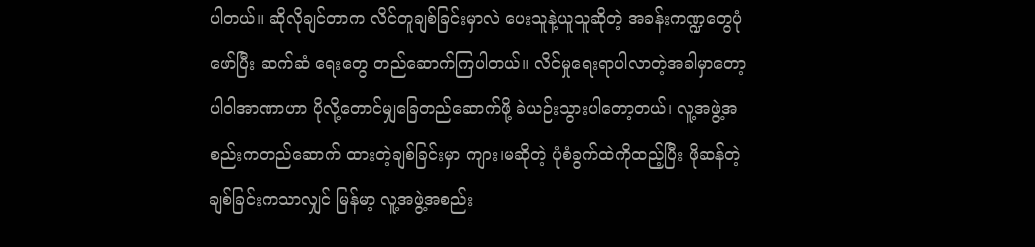ပါတယ်။ ဆိုလိုချင်တာက လိင်တူချစ်ခြင်းမှာလဲ ပေးသူနဲ့ယူသူဆိုတဲ့ အခန်းကဏ္ဍတွေပုံဖော်ပြီး ဆက်ဆံ ရေးတွေ တည်ဆောက်ကြပါတယ်။ လိင်မှုရေးရာပါလာတဲ့အခါမှာတော့ ပါဝါအာဏာဟာ ပိုလို့တောင်မျှခြေတည်ဆောက်ဖို့ ခဲယဉ်းသွားပါတော့တယ်၊ လူ့အဖွဲ့အစည်းကတည်ဆောက် ထားတဲ့ချစ်ခြင်းမှာ ကျား၊မဆိုတဲ့ ပုံစံခွက်ထဲကိုထည့်ပြီး ဖိုဆန်တဲ့ချစ်ခြင်းကသာလျှင် မြန်မာ့ လူ့အဖွဲ့အစည်း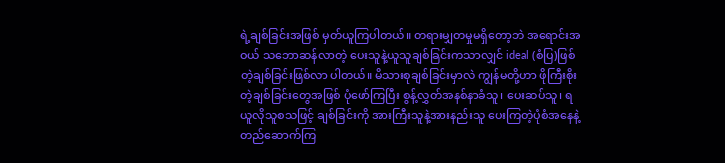ရဲ့ချစ်ခြင်းအဖြစ် မှတ်ယူကြပါတယ်။ တရားမျှတမှုမရှိတော့ဘဲ အရောင်းအဝယ် သဘောဆန်လာတဲ့ ပေးသူနဲ့ယူသူချစ်ခြင်းကသာလျှင် ideal (စံပြ)ဖြစ်တဲ့ချစ်ခြင်းဖြစ်လာ ပါတယ်။ မိသားစုချစ်ခြင်းမှာလဲ ကျွန်မတို့ဟာ ဖိုကြီးစိုးတဲ့ချစ်ခြင်းတွေအဖြစ် ပုံဖော်ကြပြီး စွန့်လွှတ်အနစ်နာခံသူ၊ ပေးဆပ်သူ၊ ရယူလိုသူစသဖြင့် ချစ်ခြင်းကို အားကြီးသူနဲ့အားနည်းသူ ပေးကြတဲ့ပုံစံအနေနဲ့ တည်ဆောက်ကြ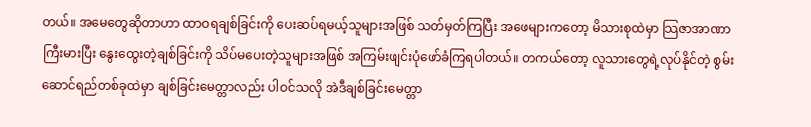တယ်။ အမေတွေဆိုတာဟာ ထာဝရချစ်ခြင်းကို ပေးဆပ်ရမယ့်သူများအဖြစ် သတ်မှတ်ကြပြီး အဖေများကတော့ မိသားစုထဲမှာ သြဇာအာဏာ ကြီးမားပြီး နွေးထွေးတဲ့ချစ်ခြင်းကို သိပ်မပေးတဲ့သူများအဖြစ် အကြမ်းဖျင်းပုံဖော်ခံကြရပါတယ်။ တကယ်တော့ လူသားတွေရဲ့လုပ်နိုင်တဲ့ စွမ်းဆောင်ရည်တစ်ခုထဲမှာ ချစ်ခြင်းမေတ္တာလည်း ပါဝင်သလို အဲဒီချစ်ခြင်းမေတ္တာ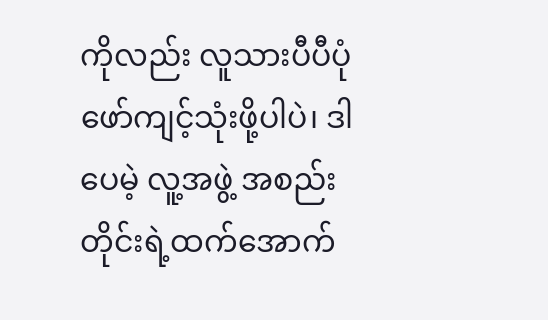ကိုလည်း လူသားပီပီပုံဖော်ကျင့်သုံးဖို့ပါပဲ၊ ဒါပေမဲ့ လူ့အဖွဲ့ အစည်းတိုင်းရဲ့ထက်အောက်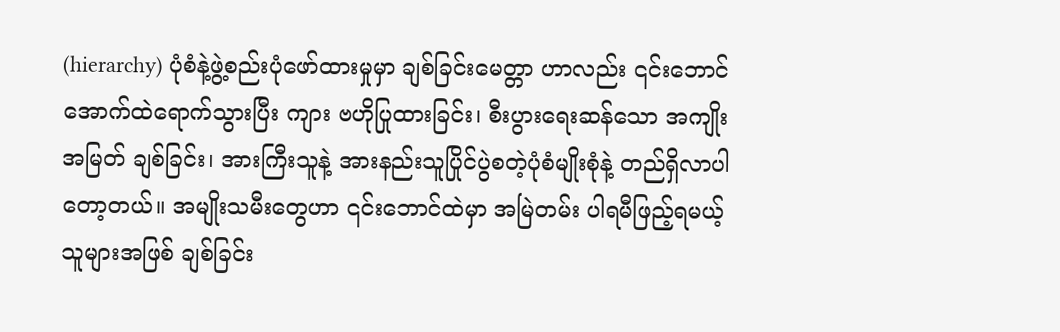(hierarchy) ပုံစံနဲ့ဖွဲ့စည်းပုံဖော်ထားမှုမှာ ချစ်ခြင်းမေတ္တာ ဟာလည်း ၎င်းဘောင်အောက်ထဲရောက်သွားပြီး ကျား ဗဟိုပြုထားခြင်း၊ စီးပွားရေးဆန်သော အကျိုးအမြတ် ချစ်ခြင်း၊ အားကြီးသူနဲ့ အားနည်းသူပြိုင်ပွဲစတဲ့ပုံစံမျိုးစုံနဲ့ တည်ရှိလာပါတော့တယ်။ အမျိုးသမီးတွေဟာ ၎င်းဘောင်ထဲမှာ အမြဲတမ်း ပါရမီဖြည့်ရမယ့် သူများအဖြစ် ချစ်ခြင်း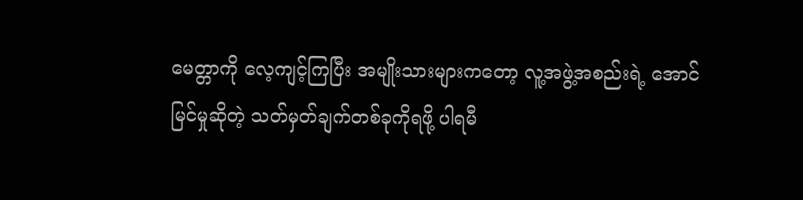မေတ္တာကို လေ့ကျင့်ကြပြီး အမျိုးသားများကတော့ လူ့အဖွဲ့အစည်းရဲ့ အောင်မြင်မှုဆိုတဲ့ သတ်မှတ်ချက်တစ်ခုကိုရဖို့ ပါရမီ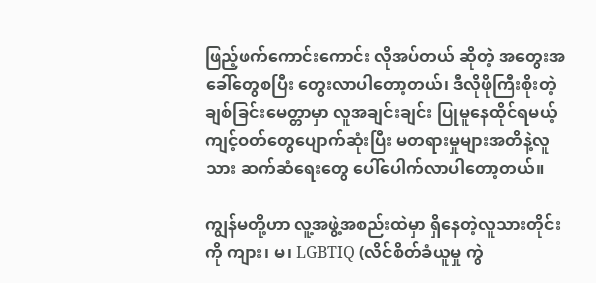ဖြည့်ဖက်ကောင်းကောင်း လိုအပ်တယ် ဆိုတဲ့ အတွေးအခေါ်တွေစပြီး တွေးလာပါတော့တယ်၊ ဒီလိုဖိုကြီးစိုးတဲ့ ချစ်ခြင်းမေတ္တာမှာ လူအချင်းချင်း ပြုမူနေထိုင်ရမယ့်ကျင့်ဝတ်တွေပျောက်ဆုံးပြီး မတရားမှုများအတိနဲ့လူသား ဆက်ဆံရေးတွေ ပေါ်ပေါက်လာပါတော့တယ်။

ကျွန်မတို့ဟာ လူ့အဖွဲ့အစည်းထဲမှာ ရှိနေတဲ့လူသားတိုင်းကို ကျား၊ မ၊ LGBTIQ (လိင်စိတ်ခံယူမှု ကွဲ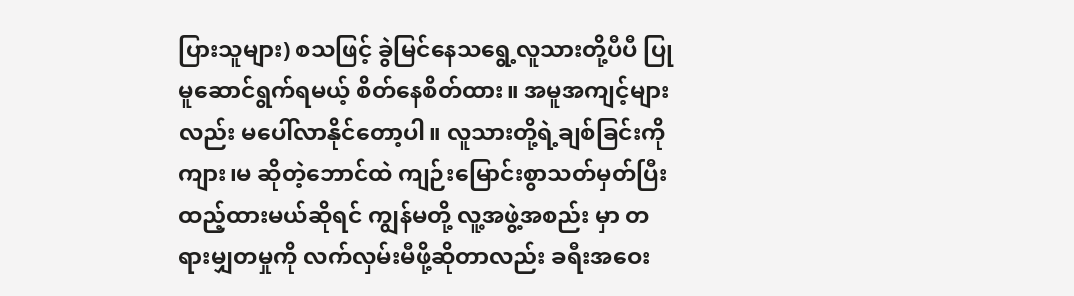ပြားသူများ) စသဖြင့် ခွဲမြင်နေသရွေ့လူသားတို့ပီပီ ပြုမူဆောင်ရွက်ရမယ့် စိတ်နေစိတ်ထား။ အမူအကျင့်များလည်း မပေါ်လာနိုင်တော့ပါ။ လူသားတို့ရဲ့ချစ်ခြင်းကို ကျား၊မ ဆိုတဲ့ဘောင်ထဲ ကျဉ်းမြောင်းစွာသတ်မှတ်ပြီး ထည့်ထားမယ်ဆိုရင် ကျွန်မတို့ လူ့အဖွဲ့အစည်း မှာ တရားမျှတမှုကို လက်လှမ်းမီဖို့ဆိုတာလည်း ခရီးအဝေး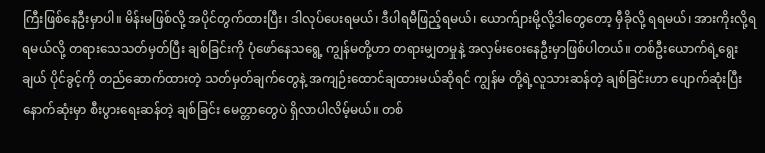ကြီးဖြစ်နေဦးမှာပါ။ မိန်းမဖြစ်လို့ အပိုင်တွက်ထားပြီး၊ ဒါလုပ်ပေးရမယ်၊ ဒီပါရမီဖြည့်ရမယ်၊ ယောက်ျားမို့လို့ဒါတွေတော့ မှီခိုလို့ ရရမယ်၊ အားကိုးလို့ရရမယ်လို့ တရားသေသတ်မှတ်ပြီး ချစ်ခြင်းကို ပုံဖော်နေသရွေ့ ကျွန်မတို့ဟာ တရားမျှတမှုနဲ့ အလှမ်းဝေးနေဦးမှာဖြစ်ပါတယ်။ တစ်ဦးယောက်ရဲ့ရွေးချယ် ပိုင်ခွင့်ကို တည်ဆောက်ထားတဲ့ သတ်မှတ်ချက်တွေနဲ့ အကျဉ်းထောင်ချထားမယ်ဆိုရင် ကျွန်မ တို့ရဲ့လူသားဆန်တဲ့ ချစ်ခြင်းဟာ ပျောက်ဆုံးပြီး နောက်ဆုံးမှာ စီးပွားရေးဆန်တဲ့ ချစ်ခြင်း မေတ္တာတွေပဲ ရှိလာပါလိမ့်မယ်။ တစ်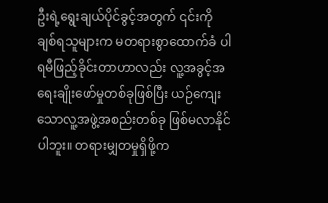ဦးရဲ့ရွေးချယ်ပိုင်ခွင့်အတွက် ၎င်းကို ချစ်ရသူများက မတရားစွာထောက်ခံ ပါရမီဖြည့်ခိုင်းတာဟာလည်း လူ့အခွင့်အရေးချိုးဖော်မှုတစ်ခုဖြစ်ပြီး ယဉ်ကျေးသောလူ့အဖွဲ့အစည်းတစ်ခု ဖြစ်မလာနိုင်ပါဘူး။ တရားမျှတမှုရှိဖို့က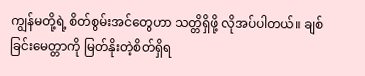ကျွန်မတို့ရဲ့ စိတ်စွမ်းအင်တွေဟာ သတ္တိရှိဖို့ လိုအပ်ပါတယ်။ ချစ်ခြင်းမေတ္တာကို မြတ်နိုးတဲ့စိတ်ရှိရ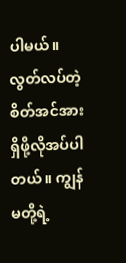ပါမယ်။ လွတ်လပ်တဲ့ စိတ်အင်အားရှိဖို့လိုအပ်ပါတယ်။ ကျွန်မတို့ရဲ့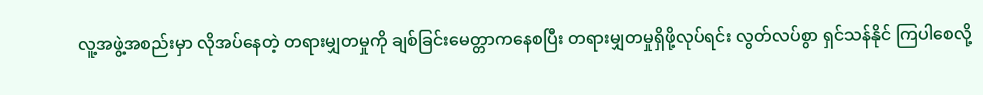လူ့အဖွဲ့အစည်းမှာ လိုအပ်နေတဲ့ တရားမျှတမှုကို ချစ်ခြင်းမေတ္တာကနေစပြီး တရားမျှတမှုရှိဖို့လုပ်ရင်း လွတ်လပ်စွာ ရှင်သန်နိုင် ကြပါစေလို့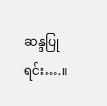ဆန္ဒပြုရင်း….။